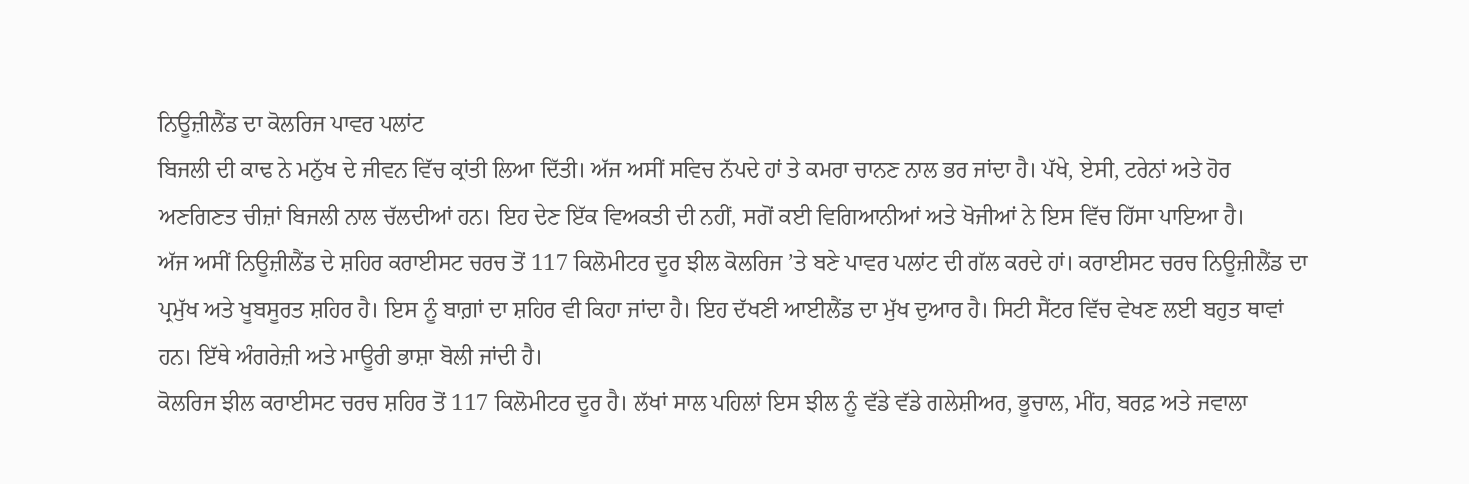ਨਿਊਜ਼ੀਲੈਂਡ ਦਾ ਕੋਲਰਿਜ ਪਾਵਰ ਪਲਾਂਟ
ਬਿਜਲੀ ਦੀ ਕਾਢ ਨੇ ਮਨੁੱਖ ਦੇ ਜੀਵਨ ਵਿੱਚ ਕ੍ਰਾਂਤੀ ਲਿਆ ਦਿੱਤੀ। ਅੱਜ ਅਸੀਂ ਸਵਿਚ ਨੱਪਦੇ ਹਾਂ ਤੇ ਕਮਰਾ ਚਾਨਣ ਨਾਲ ਭਰ ਜਾਂਦਾ ਹੈ। ਪੱਖੇ, ਏਸੀ, ਟਰੇਨਾਂ ਅਤੇ ਹੋਰ ਅਣਗਿਣਤ ਚੀਜ਼ਾਂ ਬਿਜਲੀ ਨਾਲ ਚੱਲਦੀਆਂ ਹਨ। ਇਹ ਦੇਣ ਇੱਕ ਵਿਅਕਤੀ ਦੀ ਨਹੀਂ, ਸਗੋਂ ਕਈ ਵਿਗਿਆਨੀਆਂ ਅਤੇ ਖੋਜੀਆਂ ਨੇ ਇਸ ਵਿੱਚ ਹਿੱਸਾ ਪਾਇਆ ਹੈ।
ਅੱਜ ਅਸੀਂ ਨਿਊਜ਼ੀਲੈਂਡ ਦੇ ਸ਼ਹਿਰ ਕਰਾਈਸਟ ਚਰਚ ਤੋਂ 117 ਕਿਲੋਮੀਟਰ ਦੂਰ ਝੀਲ ਕੋਲਰਿਜ ’ਤੇ ਬਣੇ ਪਾਵਰ ਪਲਾਂਟ ਦੀ ਗੱਲ ਕਰਦੇ ਹਾਂ। ਕਰਾਈਸਟ ਚਰਚ ਨਿਊਜ਼ੀਲੈਂਡ ਦਾ ਪ੍ਰਮੁੱਖ ਅਤੇ ਖੂਬਸੂਰਤ ਸ਼ਹਿਰ ਹੈ। ਇਸ ਨੂੰ ਬਾਗ਼ਾਂ ਦਾ ਸ਼ਹਿਰ ਵੀ ਕਿਹਾ ਜਾਂਦਾ ਹੈ। ਇਹ ਦੱਖਣੀ ਆਈਲੈਂਡ ਦਾ ਮੁੱਖ ਦੁਆਰ ਹੈ। ਸਿਟੀ ਸੈਂਟਰ ਵਿੱਚ ਵੇਖਣ ਲਈ ਬਹੁਤ ਥਾਵਾਂ ਹਨ। ਇੱਥੇ ਅੰਗਰੇਜ਼ੀ ਅਤੇ ਮਾਊਰੀ ਭਾਸ਼ਾ ਬੋਲੀ ਜਾਂਦੀ ਹੈ।
ਕੋਲਰਿਜ ਝੀਲ ਕਰਾਈਸਟ ਚਰਚ ਸ਼ਹਿਰ ਤੋਂ 117 ਕਿਲੋਮੀਟਰ ਦੂਰ ਹੈ। ਲੱਖਾਂ ਸਾਲ ਪਹਿਲਾਂ ਇਸ ਝੀਲ ਨੂੰ ਵੱਡੇ ਵੱਡੇ ਗਲੇਸ਼ੀਅਰ, ਭੂਚਾਲ, ਮੀਂਹ, ਬਰਫ਼ ਅਤੇ ਜਵਾਲਾ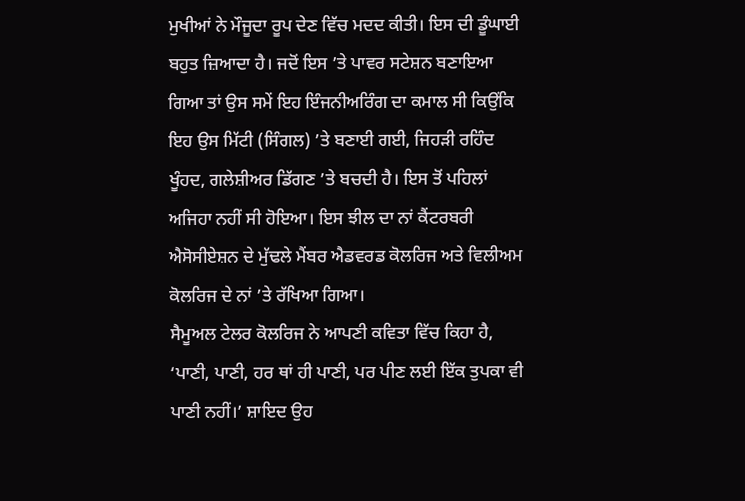ਮੁਖੀਆਂ ਨੇ ਮੌਜੂਦਾ ਰੂਪ ਦੇਣ ਵਿੱਚ ਮਦਦ ਕੀਤੀ। ਇਸ ਦੀ ਡੂੰਘਾਈ ਬਹੁਤ ਜ਼ਿਆਦਾ ਹੈ। ਜਦੋਂ ਇਸ ’ਤੇ ਪਾਵਰ ਸਟੇਸ਼ਨ ਬਣਾਇਆ ਗਿਆ ਤਾਂ ਉਸ ਸਮੇਂ ਇਹ ਇੰਜਨੀਅਰਿੰਗ ਦਾ ਕਮਾਲ ਸੀ ਕਿਉਂਕਿ ਇਹ ਉਸ ਮਿੱਟੀ (ਸਿੰਗਲ) ’ਤੇ ਬਣਾਈ ਗਈ, ਜਿਹੜੀ ਰਹਿੰਦ ਖੂੰਹਦ, ਗਲੇਸ਼ੀਅਰ ਡਿੱਗਣ ’ਤੇ ਬਚਦੀ ਹੈ। ਇਸ ਤੋਂ ਪਹਿਲਾਂ ਅਜਿਹਾ ਨਹੀਂ ਸੀ ਹੋਇਆ। ਇਸ ਝੀਲ ਦਾ ਨਾਂ ਕੈਂਟਰਬਰੀ ਐਸੋਸੀਏਸ਼ਨ ਦੇ ਮੁੱਢਲੇ ਮੈਂਬਰ ਐਡਵਰਡ ਕੋਲਰਿਜ ਅਤੇ ਵਿਲੀਅਮ ਕੋਲਰਿਜ ਦੇ ਨਾਂ ’ਤੇ ਰੱਖਿਆ ਗਿਆ।
ਸੈਮੂਅਲ ਟੇਲਰ ਕੋਲਰਿਜ ਨੇ ਆਪਣੀ ਕਵਿਤਾ ਵਿੱਚ ਕਿਹਾ ਹੈ, ‘ਪਾਣੀ, ਪਾਣੀ, ਹਰ ਥਾਂ ਹੀ ਪਾਣੀ, ਪਰ ਪੀਣ ਲਈ ਇੱਕ ਤੁਪਕਾ ਵੀ ਪਾਣੀ ਨਹੀਂ।’ ਸ਼ਾਇਦ ਉਹ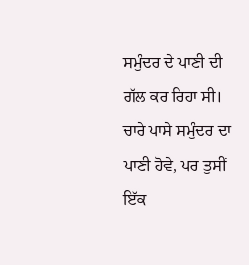ਸਮੁੰਦਰ ਦੇ ਪਾਣੀ ਦੀ ਗੱਲ ਕਰ ਰਿਹਾ ਸੀ। ਚਾਰੇ ਪਾਸੇ ਸਮੁੰਦਰ ਦਾ ਪਾਣੀ ਹੋਵੇ, ਪਰ ਤੁਸੀਂ ਇੱਕ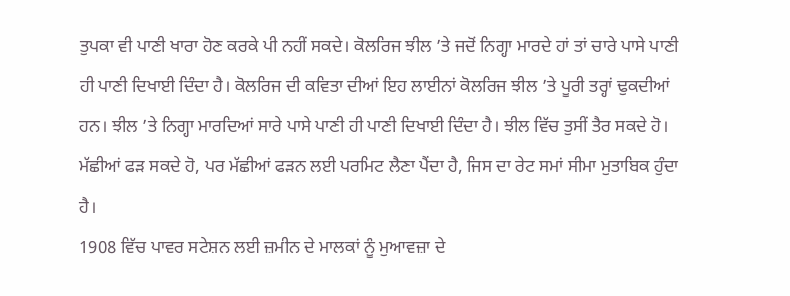ਤੁਪਕਾ ਵੀ ਪਾਣੀ ਖਾਰਾ ਹੋਣ ਕਰਕੇ ਪੀ ਨਹੀਂ ਸਕਦੇ। ਕੋਲਰਿਜ ਝੀਲ ’ਤੇ ਜਦੋਂ ਨਿਗ੍ਹਾ ਮਾਰਦੇ ਹਾਂ ਤਾਂ ਚਾਰੇ ਪਾਸੇ ਪਾਣੀ ਹੀ ਪਾਣੀ ਦਿਖਾਈ ਦਿੰਦਾ ਹੈ। ਕੋਲਰਿਜ ਦੀ ਕਵਿਤਾ ਦੀਆਂ ਇਹ ਲਾਈਨਾਂ ਕੋਲਰਿਜ ਝੀਲ ’ਤੇ ਪੂਰੀ ਤਰ੍ਹਾਂ ਢੁਕਦੀਆਂ ਹਨ। ਝੀਲ ’ਤੇ ਨਿਗ੍ਹਾ ਮਾਰਦਿਆਂ ਸਾਰੇ ਪਾਸੇ ਪਾਣੀ ਹੀ ਪਾਣੀ ਦਿਖਾਈ ਦਿੰਦਾ ਹੈ। ਝੀਲ ਵਿੱਚ ਤੁਸੀਂ ਤੈਰ ਸਕਦੇ ਹੋ। ਮੱਛੀਆਂ ਫੜ ਸਕਦੇ ਹੋ, ਪਰ ਮੱਛੀਆਂ ਫੜਨ ਲਈ ਪਰਮਿਟ ਲੈਣਾ ਪੈਂਦਾ ਹੈ, ਜਿਸ ਦਾ ਰੇਟ ਸਮਾਂ ਸੀਮਾ ਮੁਤਾਬਿਕ ਹੁੰਦਾ ਹੈ।
1908 ਵਿੱਚ ਪਾਵਰ ਸਟੇਸ਼ਨ ਲਈ ਜ਼ਮੀਨ ਦੇ ਮਾਲਕਾਂ ਨੂੰ ਮੁਆਵਜ਼ਾ ਦੇ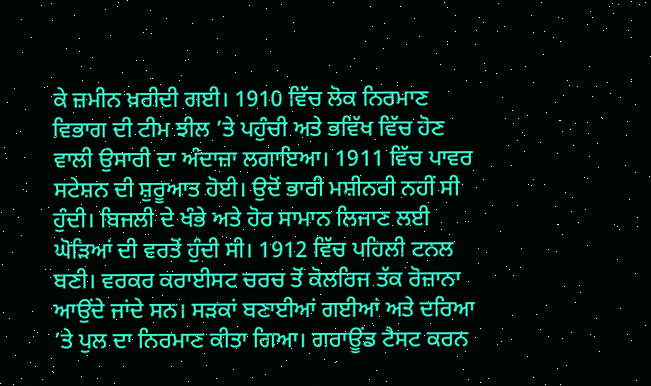ਕੇ ਜ਼ਮੀਨ ਖ਼ਰੀਦੀ ਗਈ। 1910 ਵਿੱਚ ਲੋਕ ਨਿਰਮਾਣ ਵਿਭਾਗ ਦੀ ਟੀਮ ਝੀਲ ’ਤੇ ਪਹੁੰਚੀ ਅਤੇ ਭਵਿੱਖ ਵਿੱਚ ਹੋਣ ਵਾਲੀ ਉਸਾਰੀ ਦਾ ਅੰਦਾਜ਼ਾ ਲਗਾਇਆ। 1911 ਵਿੱਚ ਪਾਵਰ ਸਟੇਸ਼ਨ ਦੀ ਸ਼ੁਰੂਆਤ ਹੋਈ। ਉਦੋਂ ਭਾਰੀ ਮਸ਼ੀਨਰੀ ਨਹੀਂ ਸੀ ਹੁੰਦੀ। ਬਿਜਲੀ ਦੇ ਖੰਭੇ ਅਤੇ ਹੋਰ ਸਾਮਾਨ ਲਿਜਾਣ ਲਈ ਘੋੜਿਆਂ ਦੀ ਵਰਤੋਂ ਹੁੰਦੀ ਸੀ। 1912 ਵਿੱਚ ਪਹਿਲੀ ਟਨਲ ਬਣੀ। ਵਰਕਰ ਕਰਾਈਸਟ ਚਰਚ ਤੋਂ ਕੋਲਰਿਜ ਤੱਕ ਰੋਜ਼ਾਨਾ ਆਉਂਦੇ ਜਾਂਦੇ ਸਨ। ਸੜਕਾਂ ਬਣਾਈਆਂ ਗਈਆਂ ਅਤੇ ਦਰਿਆ ’ਤੇ ਪੁਲ ਦਾ ਨਿਰਮਾਣ ਕੀਤਾ ਗਿਆ। ਗਰਾਊਂਡ ਟੈਸਟ ਕਰਨ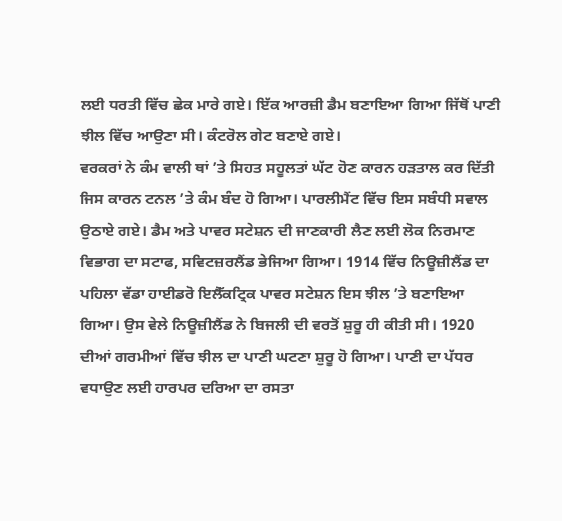ਲਈ ਧਰਤੀ ਵਿੱਚ ਛੇਕ ਮਾਰੇ ਗਏ। ਇੱਕ ਆਰਜ਼ੀ ਡੈਮ ਬਣਾਇਆ ਗਿਆ ਜਿੱਥੋਂ ਪਾਣੀ ਝੀਲ ਵਿੱਚ ਆਉਣਾ ਸੀ। ਕੰਟਰੋਲ ਗੇਟ ਬਣਾਏ ਗਏ।
ਵਰਕਰਾਂ ਨੇ ਕੰਮ ਵਾਲੀ ਥਾਂ ’ਤੇ ਸਿਹਤ ਸਹੂਲਤਾਂ ਘੱਟ ਹੋਣ ਕਾਰਨ ਹੜਤਾਲ ਕਰ ਦਿੱਤੀ ਜਿਸ ਕਾਰਨ ਟਨਲ ’ਤੇ ਕੰਮ ਬੰਦ ਹੋ ਗਿਆ। ਪਾਰਲੀਮੈਂਟ ਵਿੱਚ ਇਸ ਸਬੰਧੀ ਸਵਾਲ ਉਠਾਏ ਗਏ। ਡੈਮ ਅਤੇ ਪਾਵਰ ਸਟੇਸ਼ਨ ਦੀ ਜਾਣਕਾਰੀ ਲੈਣ ਲਈ ਲੋਕ ਨਿਰਮਾਣ ਵਿਭਾਗ ਦਾ ਸਟਾਫ, ਸਵਿਟਜ਼ਰਲੈਂਡ ਭੇਜਿਆ ਗਿਆ। 1914 ਵਿੱਚ ਨਿਊਜ਼ੀਲੈਂਡ ਦਾ ਪਹਿਲਾ ਵੱਡਾ ਹਾਈਡਰੋ ਇਲੈੱਕਟ੍ਰਿਕ ਪਾਵਰ ਸਟੇਸ਼ਨ ਇਸ ਝੀਲ ’ਤੇ ਬਣਾਇਆ ਗਿਆ। ਉਸ ਵੇਲੇ ਨਿਊਜ਼ੀਲੈਂਡ ਨੇ ਬਿਜਲੀ ਦੀ ਵਰਤੋਂ ਸ਼ੁਰੂ ਹੀ ਕੀਤੀ ਸੀ। 1920 ਦੀਆਂ ਗਰਮੀਆਂ ਵਿੱਚ ਝੀਲ ਦਾ ਪਾਣੀ ਘਟਣਾ ਸ਼ੁਰੂ ਹੋ ਗਿਆ। ਪਾਣੀ ਦਾ ਪੱਧਰ ਵਧਾਉਣ ਲਈ ਹਾਰਪਰ ਦਰਿਆ ਦਾ ਰਸਤਾ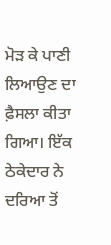ਮੋੜ ਕੇ ਪਾਣੀ ਲਿਆਉਣ ਦਾ ਫ਼ੈਸਲਾ ਕੀਤਾ ਗਿਆ। ਇੱਕ ਠੇਕੇਦਾਰ ਨੇ ਦਰਿਆ ਤੋਂ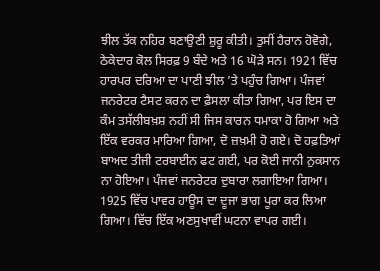ਝੀਲ ਤੱਕ ਨਹਿਰ ਬਣਾਉਣੀ ਸ਼ੁਰੂ ਕੀਤੀ। ਤੁਸੀਂ ਹੈਰਾਨ ਹੋਵੋਗੇ, ਠੇਕੇਦਾਰ ਕੋਲ ਸਿਰਫ਼ 9 ਬੰਦੇ ਅਤੇ 16 ਘੋੜੇ ਸਨ। 1921 ਵਿੱਚ ਹਾਰਪਰ ਦਰਿਆ ਦਾ ਪਾਣੀ ਝੀਲ ’ਤੇ ਪਹੁੰਚ ਗਿਆ। ਪੰਜਵਾਂ ਜਨਰੇਟਰ ਟੈਸਟ ਕਰਨ ਦਾ ਫ਼ੈਸਲਾ ਕੀਤਾ ਗਿਆ, ਪਰ ਇਸ ਦਾ ਕੰਮ ਤਸੱਲੀਬਖ਼ਸ਼ ਨਹੀਂ ਸੀ ਜਿਸ ਕਾਰਨ ਧਮਾਕਾ ਹੋ ਗਿਆ ਅਤੇ ਇੱਕ ਵਰਕਰ ਮਾਰਿਆ ਗਿਆ, ਦੋ ਜ਼ਖ਼ਮੀ ਹੋ ਗਏ। ਦੋ ਹਫ਼ਤਿਆਂ ਬਾਅਦ ਤੀਜੀ ਟਰਬਾਈਨ ਫਟ ਗਈ, ਪਰ ਕੋਈ ਜਾਨੀ ਨੁਕਸਾਨ ਨਾ ਹੋਇਆ। ਪੰਜਵਾਂ ਜਨਰੇਟਰ ਦੁਬਾਰਾ ਲਗਾਇਆ ਗਿਆ।
1925 ਵਿੱਚ ਪਾਵਰ ਹਾਊਸ ਦਾ ਦੂਜਾ ਭਾਗ ਪੂਰਾ ਕਰ ਲਿਆ ਗਿਆ। ਵਿੱਚ ਇੱਕ ਅਣਸੁਖਾਵੀਂ ਘਟਨਾ ਵਾਪਰ ਗਈ।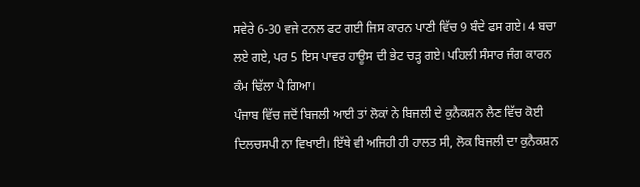ਸਵੇਰੇ 6-30 ਵਜੇ ਟਨਲ ਫਟ ਗਈ ਜਿਸ ਕਾਰਨ ਪਾਣੀ ਵਿੱਚ 9 ਬੰਦੇ ਫਸ ਗਏ। 4 ਬਚਾ ਲਏ ਗਏ, ਪਰ 5 ਇਸ ਪਾਵਰ ਹਾਊਸ ਦੀ ਭੇਟ ਚੜ੍ਹ ਗਏ। ਪਹਿਲੀ ਸੰਸਾਰ ਜੰਗ ਕਾਰਨ ਕੰਮ ਢਿੱਲਾ ਪੈ ਗਿਆ।
ਪੰਜਾਬ ਵਿੱਚ ਜਦੋਂ ਬਿਜਲੀ ਆਈ ਤਾਂ ਲੋਕਾਂ ਨੇ ਬਿਜਲੀ ਦੇ ਕੁਨੈਕਸ਼ਨ ਲੈਣ ਵਿੱਚ ਕੋਈ ਦਿਲਚਸਪੀ ਨਾ ਵਿਖਾਈ। ਇੱਥੇ ਵੀ ਅਜਿਹੀ ਹੀ ਹਾਲਤ ਸੀ, ਲੋਕ ਬਿਜਲੀ ਦਾ ਕੁਨੈਕਸ਼ਨ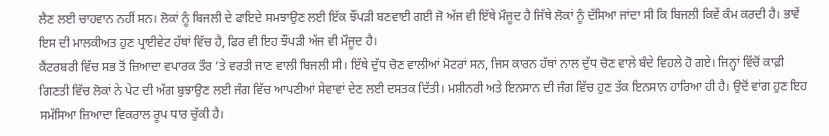ਲੈਣ ਲਈ ਚਾਹਵਾਨ ਨਹੀਂ ਸਨ। ਲੋਕਾਂ ਨੂੰ ਬਿਜਲੀ ਦੇ ਫਾਇਦੇ ਸਮਝਾਉਣ ਲਈ ਇੱਕ ਝੌਂਪੜੀ ਬਣਵਾਈ ਗਈ ਜੋ ਅੱਜ ਵੀ ਇੱਥੇ ਮੌਜੂਦ ਹੈ ਜਿੱਥੇ ਲੋਕਾਂ ਨੂੰ ਦੱਸਿਆ ਜਾਂਦਾ ਸੀ ਕਿ ਬਿਜਲੀ ਕਿਵੇਂ ਕੰਮ ਕਰਦੀ ਹੈ। ਭਾਵੇਂ ਇਸ ਦੀ ਮਾਲਕੀਅਤ ਹੁਣ ਪ੍ਰਾਈਵੇਟ ਹੱਥਾਂ ਵਿੱਚ ਹੈ, ਫਿਰ ਵੀ ਇਹ ਝੌਂਪੜੀ ਅੱਜ ਵੀ ਮੌਜੂਦ ਹੈ।
ਕੈਂਟਰਬਰੀ ਵਿੱਚ ਸਭ ਤੋਂ ਜ਼ਿਆਦਾ ਵਪਾਰਕ ਤੌਰ ’ਤੇ ਵਰਤੀ ਜਾਣ ਵਾਲੀ ਬਿਜਲੀ ਸੀ। ਇੱਥੇ ਦੁੱਧ ਚੋਣ ਵਾਲੀਆਂ ਮੋਟਰਾਂ ਸਨ, ਜਿਸ ਕਾਰਨ ਹੱਥਾਂ ਨਾਲ ਦੁੱਧ ਚੋਣ ਵਾਲੇ ਬੰਦੇ ਵਿਹਲੇ ਹੋ ਗਏ। ਜਿਨ੍ਹਾਂ ਵਿੱਚੋਂ ਕਾਫ਼ੀ ਗਿਣਤੀ ਵਿੱਚ ਲੋਕਾਂ ਨੇ ਪੇਟ ਦੀ ਅੱਗ ਬੁਝਾਉਣ ਲਈ ਜੰਗ ਵਿੱਚ ਆਪਣੀਆਂ ਸੇਵਾਵਾਂ ਦੇਣ ਲਈ ਦਸਤਕ ਦਿੱਤੀ। ਮਸ਼ੀਨਰੀ ਅਤੇ ਇਨਸਾਨ ਦੀ ਜੰਗ ਵਿੱਚ ਹੁਣ ਤੱਕ ਇਨਸਾਨ ਹਾਰਿਆ ਹੀ ਹੈ। ਉਦੋਂ ਵਾਂਗ ਹੁਣ ਇਹ ਸਮੱਸਿਆ ਜ਼ਿਆਦਾ ਵਿਕਰਾਲ ਰੂਪ ਧਾਰ ਚੁੱਕੀ ਹੈ।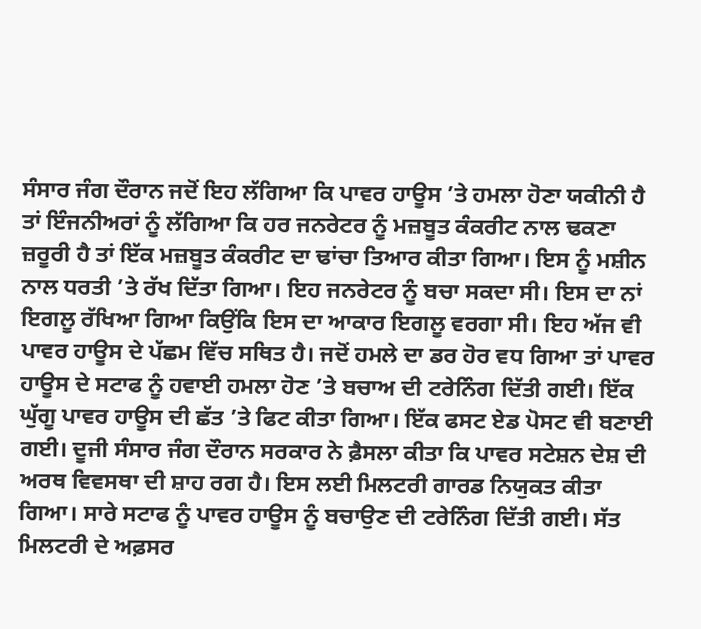ਸੰਸਾਰ ਜੰਗ ਦੌਰਾਨ ਜਦੋਂ ਇਹ ਲੱਗਿਆ ਕਿ ਪਾਵਰ ਹਾਊਸ ’ਤੇ ਹਮਲਾ ਹੋਣਾ ਯਕੀਨੀ ਹੈ ਤਾਂ ਇੰਜਨੀਅਰਾਂ ਨੂੰ ਲੱਗਿਆ ਕਿ ਹਰ ਜਨਰੇਟਰ ਨੂੰ ਮਜ਼ਬੂਤ ਕੰਕਰੀਟ ਨਾਲ ਢਕਣਾ ਜ਼ਰੂਰੀ ਹੈ ਤਾਂ ਇੱਕ ਮਜ਼ਬੂਤ ਕੰਕਰੀਟ ਦਾ ਢਾਂਚਾ ਤਿਆਰ ਕੀਤਾ ਗਿਆ। ਇਸ ਨੂੰ ਮਸ਼ੀਨ ਨਾਲ ਧਰਤੀ ’ਤੇ ਰੱਖ ਦਿੱਤਾ ਗਿਆ। ਇਹ ਜਨਰੇਟਰ ਨੂੰ ਬਚਾ ਸਕਦਾ ਸੀ। ਇਸ ਦਾ ਨਾਂ ਇਗਲੂ ਰੱਖਿਆ ਗਿਆ ਕਿਉਂਕਿ ਇਸ ਦਾ ਆਕਾਰ ਇਗਲੂ ਵਰਗਾ ਸੀ। ਇਹ ਅੱਜ ਵੀ ਪਾਵਰ ਹਾਊਸ ਦੇ ਪੱਛਮ ਵਿੱਚ ਸਥਿਤ ਹੈ। ਜਦੋਂ ਹਮਲੇ ਦਾ ਡਰ ਹੋਰ ਵਧ ਗਿਆ ਤਾਂ ਪਾਵਰ ਹਾਊਸ ਦੇ ਸਟਾਫ ਨੂੰ ਹਵਾਈ ਹਮਲਾ ਹੋਣ ’ਤੇ ਬਚਾਅ ਦੀ ਟਰੇਨਿੰਗ ਦਿੱਤੀ ਗਈ। ਇੱਕ ਘੁੱਗੂ ਪਾਵਰ ਹਾਊਸ ਦੀ ਛੱਤ ’ਤੇ ਫਿਟ ਕੀਤਾ ਗਿਆ। ਇੱਕ ਫਸਟ ਏਡ ਪੋਸਟ ਵੀ ਬਣਾਈ ਗਈ। ਦੂਜੀ ਸੰਸਾਰ ਜੰਗ ਦੌਰਾਨ ਸਰਕਾਰ ਨੇ ਫ਼ੈਸਲਾ ਕੀਤਾ ਕਿ ਪਾਵਰ ਸਟੇਸ਼ਨ ਦੇਸ਼ ਦੀ ਅਰਥ ਵਿਵਸਥਾ ਦੀ ਸ਼ਾਹ ਰਗ ਹੈ। ਇਸ ਲਈ ਮਿਲਟਰੀ ਗਾਰਡ ਨਿਯੁਕਤ ਕੀਤਾ ਗਿਆ। ਸਾਰੇ ਸਟਾਫ ਨੂੰ ਪਾਵਰ ਹਾਊਸ ਨੂੰ ਬਚਾਉਣ ਦੀ ਟਰੇਨਿੰਗ ਦਿੱਤੀ ਗਈ। ਸੱਤ ਮਿਲਟਰੀ ਦੇ ਅਫ਼ਸਰ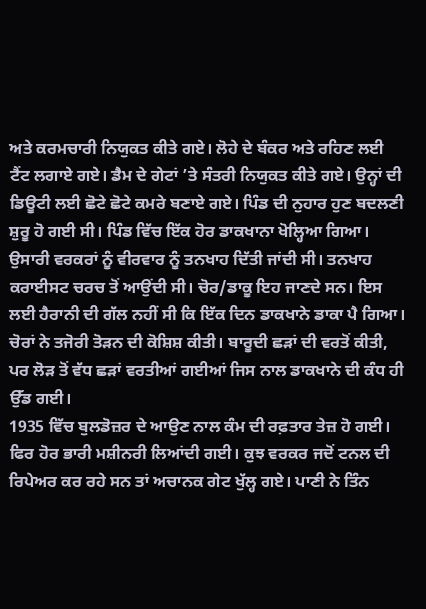ਅਤੇ ਕਰਮਚਾਰੀ ਨਿਯੁਕਤ ਕੀਤੇ ਗਏ। ਲੋਹੇ ਦੇ ਬੰਕਰ ਅਤੇ ਰਹਿਣ ਲਈ ਟੈਂਟ ਲਗਾਏ ਗਏ। ਡੈਮ ਦੇ ਗੇਟਾਂ ’ਤੇ ਸੰਤਰੀ ਨਿਯੁਕਤ ਕੀਤੇ ਗਏ। ਉਨ੍ਹਾਂ ਦੀ ਡਿਊਟੀ ਲਈ ਛੋਟੇ ਛੋਟੇ ਕਮਰੇ ਬਣਾਏ ਗਏ। ਪਿੰਡ ਦੀ ਨੁਹਾਰ ਹੁਣ ਬਦਲਣੀ ਸ਼ੁਰੂ ਹੋ ਗਈ ਸੀ। ਪਿੰਡ ਵਿੱਚ ਇੱਕ ਹੋਰ ਡਾਕਖਾਨਾ ਖੋਲ੍ਹਿਆ ਗਿਆ। ਉਸਾਰੀ ਵਰਕਰਾਂ ਨੂੰ ਵੀਰਵਾਰ ਨੂੰ ਤਨਖਾਹ ਦਿੱਤੀ ਜਾਂਦੀ ਸੀ। ਤਨਖਾਹ ਕਰਾਈਸਟ ਚਰਚ ਤੋਂ ਆਉਂਦੀ ਸੀ। ਚੋਰ/ਡਾਕੂ ਇਹ ਜਾਣਦੇ ਸਨ। ਇਸ ਲਈ ਹੈਰਾਨੀ ਦੀ ਗੱਲ ਨਹੀਂ ਸੀ ਕਿ ਇੱਕ ਦਿਨ ਡਾਕਖਾਨੇ ਡਾਕਾ ਪੈ ਗਿਆ। ਚੋਰਾਂ ਨੇ ਤਜੋਰੀ ਤੋੜਨ ਦੀ ਕੋਸ਼ਿਸ਼ ਕੀਤੀ। ਬਾਰੂਦੀ ਛੜਾਂ ਦੀ ਵਰਤੋਂ ਕੀਤੀ, ਪਰ ਲੋੜ ਤੋਂ ਵੱਧ ਛੜਾਂ ਵਰਤੀਆਂ ਗਈਆਂ ਜਿਸ ਨਾਲ ਡਾਕਖਾਨੇ ਦੀ ਕੰਧ ਹੀ ਉੱਡ ਗਈ।
1935 ਵਿੱਚ ਬੁਲਡੋਜ਼ਰ ਦੇ ਆਉਣ ਨਾਲ ਕੰਮ ਦੀ ਰਫ਼ਤਾਰ ਤੇਜ਼ ਹੋ ਗਈ। ਫਿਰ ਹੋਰ ਭਾਰੀ ਮਸ਼ੀਨਰੀ ਲਿਆਂਦੀ ਗਈ। ਕੁਝ ਵਰਕਰ ਜਦੋਂ ਟਨਲ ਦੀ ਰਿਪੇਅਰ ਕਰ ਰਹੇ ਸਨ ਤਾਂ ਅਚਾਨਕ ਗੇਟ ਖੁੱਲ੍ਹ ਗਏ। ਪਾਣੀ ਨੇ ਤਿੰਨ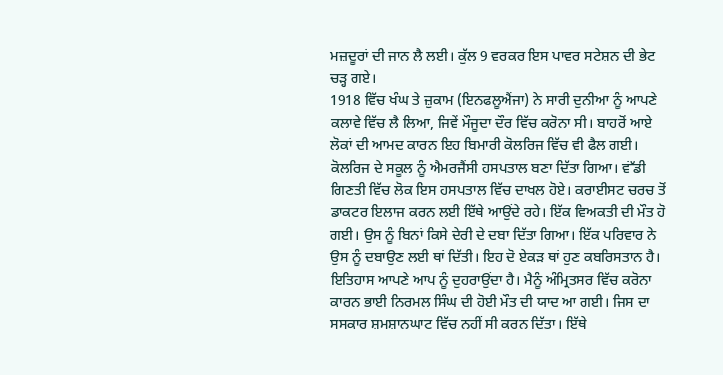ਮਜ਼ਦੂਰਾਂ ਦੀ ਜਾਨ ਲੈ ਲਈ। ਕੁੱਲ 9 ਵਰਕਰ ਇਸ ਪਾਵਰ ਸਟੇਸ਼ਨ ਦੀ ਭੇਟ ਚੜ੍ਹ ਗਏ।
1918 ਵਿੱਚ ਖੰਘ ਤੇ ਜ਼ੁਕਾਮ (ਇਨਫਲੂਐਂਜਾ) ਨੇ ਸਾਰੀ ਦੁਨੀਆ ਨੂੰ ਆਪਣੇ ਕਲਾਵੇ ਵਿੱਚ ਲੈ ਲਿਆ, ਜਿਵੇਂ ਮੌਜੂਦਾ ਦੌਰ ਵਿੱਚ ਕਰੋਨਾ ਸੀ। ਬਾਹਰੋਂ ਆਏ ਲੋਕਾਂ ਦੀ ਆਮਦ ਕਾਰਨ ਇਹ ਬਿਮਾਰੀ ਕੋਲਰਿਜ ਵਿੱਚ ਵੀ ਫੈਲ ਗਈ। ਕੋਲਰਿਜ ਦੇ ਸਕੂਲ ਨੂੰ ਐਮਰਜੈਂਸੀ ਹਸਪਤਾਲ ਬਣਾ ਦਿੱਤਾ ਗਿਆ। ਵਂੱਡੀ ਗਿਣਤੀ ਵਿੱਚ ਲੋਕ ਇਸ ਹਸਪਤਾਲ ਵਿੱਚ ਦਾਖਲ ਹੋਏ। ਕਰਾਈਸਟ ਚਰਚ ਤੋਂ ਡਾਕਟਰ ਇਲਾਜ ਕਰਨ ਲਈ ਇੱਥੇ ਆਉਂਦੇ ਰਹੇ। ਇੱਕ ਵਿਅਕਤੀ ਦੀ ਮੌਤ ਹੋ ਗਈ। ਉਸ ਨੂੰ ਬਿਨਾਂ ਕਿਸੇ ਦੇਰੀ ਦੇ ਦਬਾ ਦਿੱਤਾ ਗਿਆ। ਇੱਕ ਪਰਿਵਾਰ ਨੇ ਉਸ ਨੂੰ ਦਬਾਉਣ ਲਈ ਥਾਂ ਦਿੱਤੀ। ਇਹ ਦੋ ਏਕੜ ਥਾਂ ਹੁਣ ਕਬਰਿਸਤਾਨ ਹੈ।
ਇਤਿਹਾਸ ਆਪਣੇ ਆਪ ਨੂੰ ਦੁਹਰਾਉਂਦਾ ਹੈ। ਮੈਨੂੰ ਅੰਮ੍ਰਿਤਸਰ ਵਿੱਚ ਕਰੋਨਾ ਕਾਰਨ ਭਾਈ ਨਿਰਮਲ ਸਿੰਘ ਦੀ ਹੋਈ ਮੌਤ ਦੀ ਯਾਦ ਆ ਗਈ। ਜਿਸ ਦਾ ਸਸਕਾਰ ਸ਼ਮਸ਼ਾਨਘਾਟ ਵਿੱਚ ਨਹੀਂ ਸੀ ਕਰਨ ਦਿੱਤਾ। ਇੱਥੇ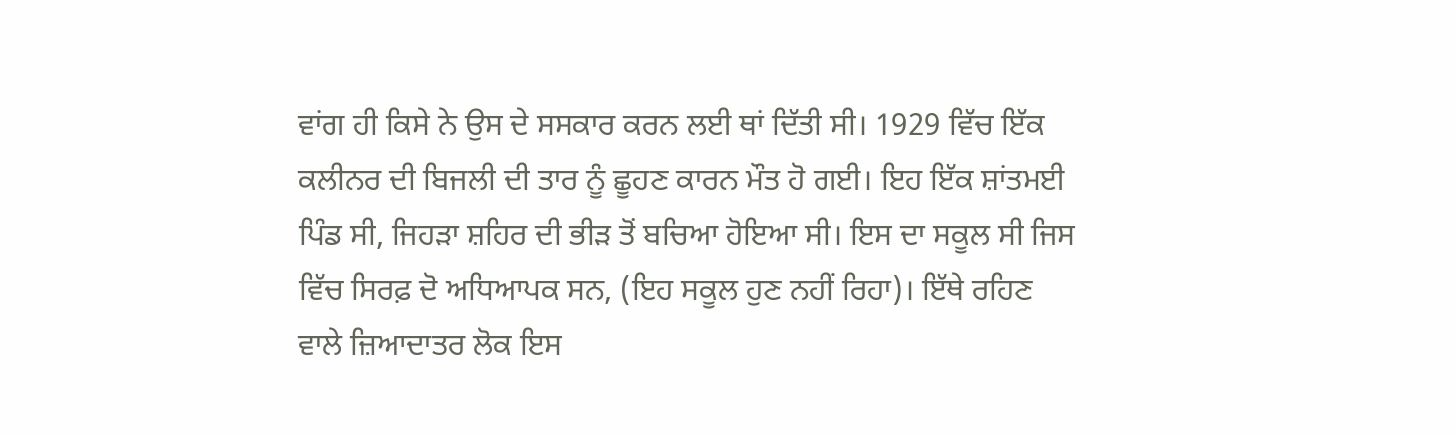ਵਾਂਗ ਹੀ ਕਿਸੇ ਨੇ ਉਸ ਦੇ ਸਸਕਾਰ ਕਰਨ ਲਈ ਥਾਂ ਦਿੱਤੀ ਸੀ। 1929 ਵਿੱਚ ਇੱਕ ਕਲੀਨਰ ਦੀ ਬਿਜਲੀ ਦੀ ਤਾਰ ਨੂੰ ਛੂਹਣ ਕਾਰਨ ਮੌਤ ਹੋ ਗਈ। ਇਹ ਇੱਕ ਸ਼ਾਂਤਮਈ ਪਿੰਡ ਸੀ, ਜਿਹੜਾ ਸ਼ਹਿਰ ਦੀ ਭੀੜ ਤੋਂ ਬਚਿਆ ਹੋਇਆ ਸੀ। ਇਸ ਦਾ ਸਕੂਲ ਸੀ ਜਿਸ ਵਿੱਚ ਸਿਰਫ਼ ਦੋ ਅਧਿਆਪਕ ਸਨ, (ਇਹ ਸਕੂਲ ਹੁਣ ਨਹੀਂ ਰਿਹਾ)। ਇੱਥੇ ਰਹਿਣ ਵਾਲੇ ਜ਼ਿਆਦਾਤਰ ਲੋਕ ਇਸ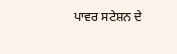ਪਾਵਰ ਸਟੇਸ਼ਨ ਦੇ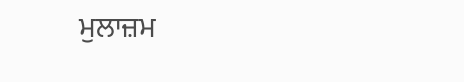ਮੁਲਾਜ਼ਮ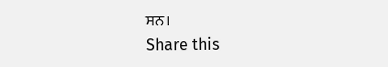ਸਨ।
Share this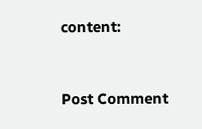content:



Post Comment